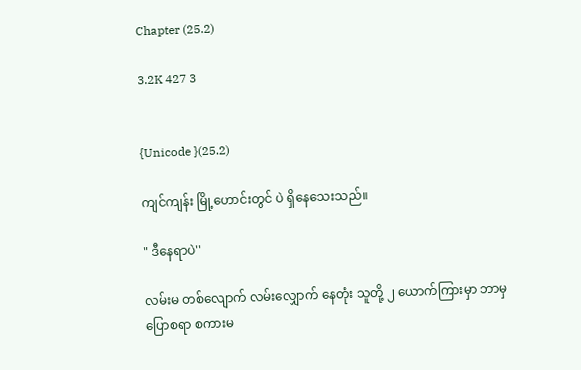Chapter (25.2)

3.2K 427 3


{Unicode }(25.2)

ကျင်ကျန်း မြို့ဟောင်းတွင် ပဲ ရှိနေသေးသည်။

" ဒီနေရာပဲ''

လမ်းမ တစ်လျောက် လမ်းလျှောက် နေတုံး သူတို့ ၂ ယောက်ကြားမှာ ဘာမှ ပြောစရာ စကားမ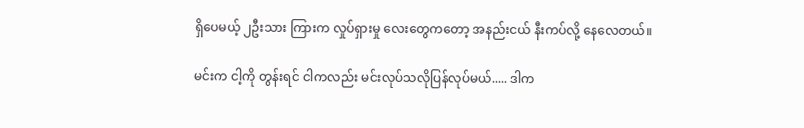ရှိပေမယ့် ၂ဦးသား ကြားက လှုပ်ရှားမှု လေးတွေကတော့ အနည်းငယ် နီးကပ်လို့ နေလေတယ်။

မင်းက ငါ့ကို တွန်းရင် ငါကလည်း မင်းလုပ်သလိုပြန်လုပ်မယ်..... ဒါက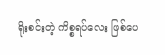ရိုးစင်းတဲ့ ကိစ္စရပ်လေး ဖြစ်ပေ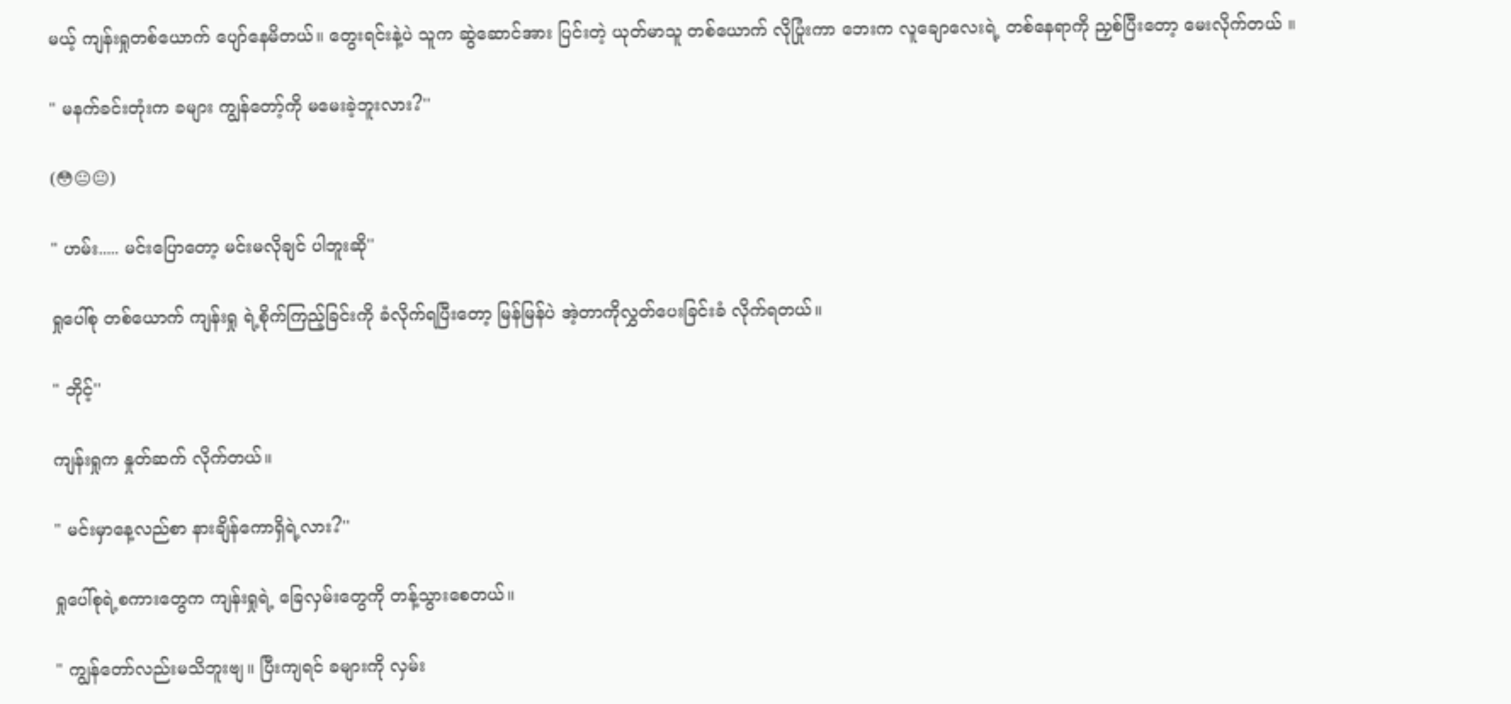မယ့် ကျန်းရှုတစ်ယောက် ပျော်နေမိတယ်။ တွေးရင်းနဲ့ပဲ သူက ဆွဲဆောင်အား ပြင်းတဲ့ ယုတ်မာသူ တစ်ယောက် လိုပြုံးကာ ဘေးက လူချောလေးရဲ့ တစ်နေရာကို ညှစ်ပြီးတော့ မေးလိုက်တယ် ။

" မနက်ခင်းတုံးက ခများ ကျွန်တော့်ကို မမေးခဲ့ဘူးလား?''

(😳😐😐)

" ဟမ်း..... မင်းပြောတော့ မင်းမလိုချင် ပါဘူးဆို''

ရှုပေါ်စု တစ်ယောက် ကျန်းရှု ရဲ့စိုက်ကြည့်ခြင်းကို ခံလိုက်ရပြီးတော့ မြန်မြန်ပဲ အဲ့တာကိုလွှတ်ပေးခြင်းခံ လိုက်ရတယ်။

" ဘိုင့်''

ကျန်းရှုက နှုတ်ဆက် လိုက်တယ်။

" မင်းမှာနေ့လည်စာ နားချိန်ကောရှိရဲ့လား?''

ရှုပေါ်စုရဲ့စကားတွေက ကျန်းရှုရဲ့ ခြေလှမ်းတွေကို တန့်သွားစေတယ်။

" ကျွန်တော်လည်းမသိဘူးဗျ။ ပြီးကျရင် ခများကို လှမ်း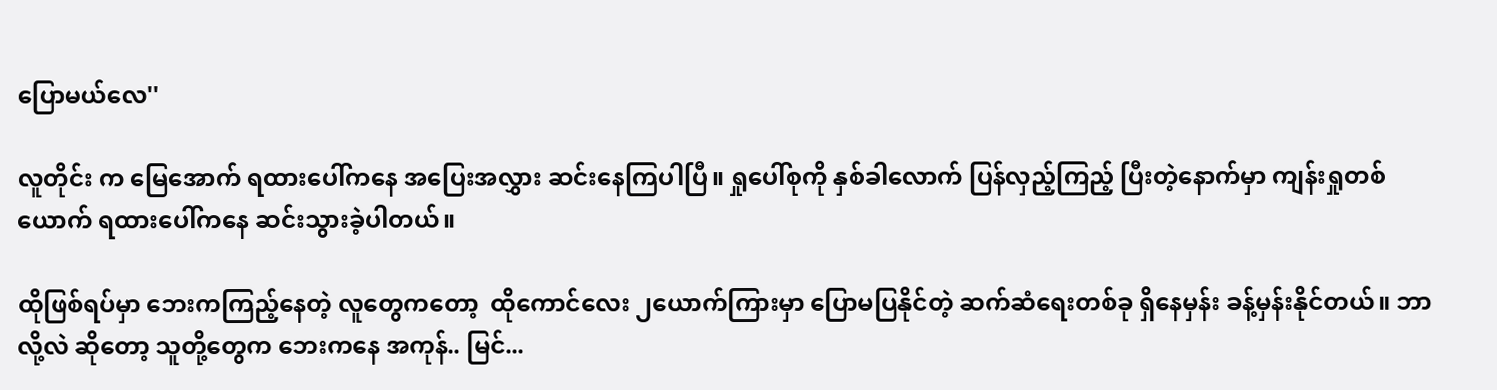ပြောမယ်လေ''

လူတိုင်း က မြေအောက် ရထားပေါ်ကနေ အပြေးအလွှား ဆင်းနေကြပါပြီ။ ရှုပေါ်စုကို နှစ်ခါလောက် ပြန်လှည့်ကြည့် ပြီးတဲ့နောက်မှာ ကျန်းရှုတစ်ယောက် ရထားပေါ်ကနေ ဆင်းသွားခဲ့ပါတယ်။

ထိုဖြစ်ရပ်မှာ ဘေးကကြည့်နေတဲ့ လူတွေကတော့  ထိုကောင်လေး ၂ယောက်ကြားမှာ ပြောမပြနိုင်တဲ့ ဆက်ဆံရေးတစ်ခု ရှိနေမှန်း ခန့်မှန်းနိုင်တယ်။ ဘာလို့လဲ ဆိုတော့ သူတို့တွေက ဘေးကနေ အကုန်.. မြင်...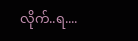လိုက်..ရ....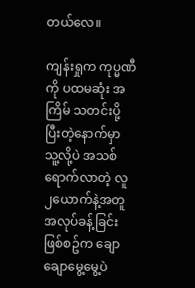တယ်လေ။

ကျန်းရှုက ကုပ္မဏီ ကို ပထမဆုံး အကြိမ် သတင်းပို့ပြီးတဲ့နောက်မှာ သူ့လို့ပဲ အသစ်ရောက်လာတဲ့ လူ ၂ယောက်နဲ့အတူ အလုပ်ခန့်ခြင်းဖြစ်စဥ်က ချောချောမွေ့မွေ့ပဲ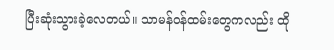ပြီးဆုံးသွားခဲ့လေတယ်။ သာမန်ဝန်ထမ်းတွေကလည်း ထို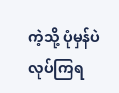ကဲ့သို့ ပုံမှန်ပဲ လုပ်ကြရ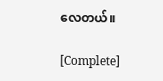လေတယ်။

[Complete]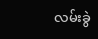လမ်းခွဲ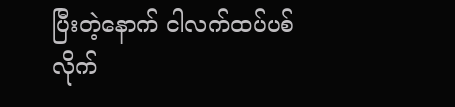ပြီးတဲ့နောက် ငါလက်ထပ်ပစ်လိုက်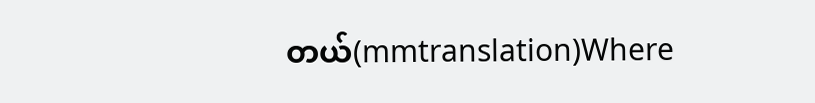တယ်(mmtranslation)Where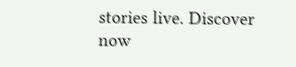stories live. Discover now